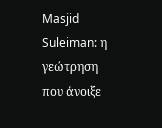Masjid Suleiman: η γεώτρηση που άνοιξε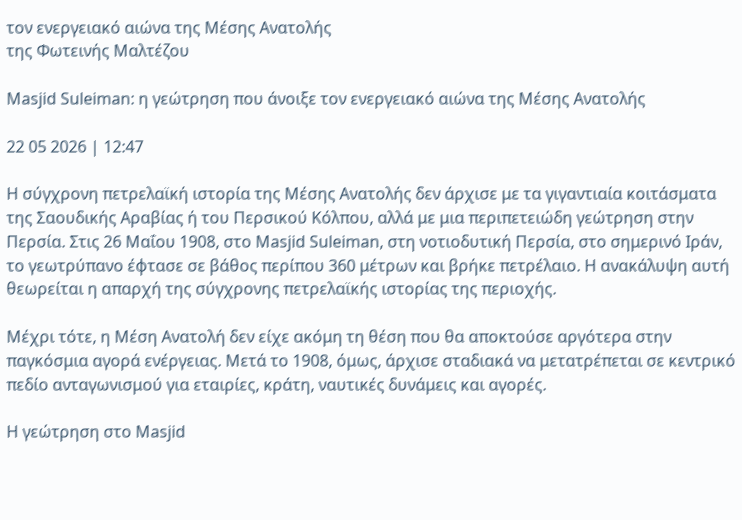τον ενεργειακό αιώνα της Μέσης Ανατολής
της Φωτεινής Μαλτέζου

Masjid Suleiman: η γεώτρηση που άνοιξε τον ενεργειακό αιώνα της Μέσης Ανατολής

22 05 2026 | 12:47

Η σύγχρονη πετρελαϊκή ιστορία της Μέσης Ανατολής δεν άρχισε με τα γιγαντιαία κοιτάσματα της Σαουδικής Αραβίας ή του Περσικού Κόλπου, αλλά με μια περιπετειώδη γεώτρηση στην Περσία. Στις 26 Μαΐου 1908, στο Masjid Suleiman, στη νοτιοδυτική Περσία, στο σημερινό Ιράν, το γεωτρύπανο έφτασε σε βάθος περίπου 360 μέτρων και βρήκε πετρέλαιο. Η ανακάλυψη αυτή θεωρείται η απαρχή της σύγχρονης πετρελαϊκής ιστορίας της περιοχής.

Μέχρι τότε, η Μέση Ανατολή δεν είχε ακόμη τη θέση που θα αποκτούσε αργότερα στην παγκόσμια αγορά ενέργειας. Μετά το 1908, όμως, άρχισε σταδιακά να μετατρέπεται σε κεντρικό πεδίο ανταγωνισμού για εταιρίες, κράτη, ναυτικές δυνάμεις και αγορές.

Η γεώτρηση στο Masjid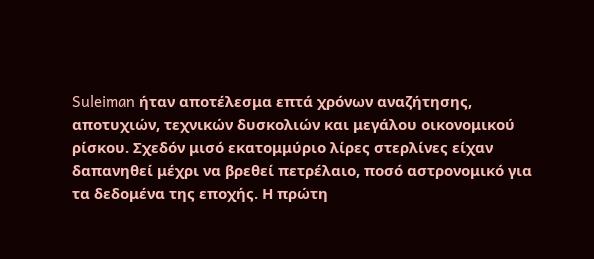Suleiman ήταν αποτέλεσμα επτά χρόνων αναζήτησης, αποτυχιών, τεχνικών δυσκολιών και μεγάλου οικονομικού ρίσκου. Σχεδόν μισό εκατομμύριο λίρες στερλίνες είχαν δαπανηθεί μέχρι να βρεθεί πετρέλαιο, ποσό αστρονομικό για τα δεδομένα της εποχής. Η πρώτη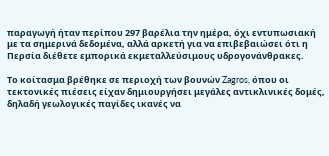παραγωγή ήταν περίπου 297 βαρέλια την ημέρα, όχι εντυπωσιακή με τα σημερινά δεδομένα, αλλά αρκετή για να επιβεβαιώσει ότι η Περσία διέθετε εμπορικά εκμεταλλεύσιμους υδρογονάνθρακες.

Το κοίτασμα βρέθηκε σε περιοχή των βουνών Zagros, όπου οι τεκτονικές πιέσεις είχαν δημιουργήσει μεγάλες αντικλινικές δομές, δηλαδή γεωλογικές παγίδες ικανές να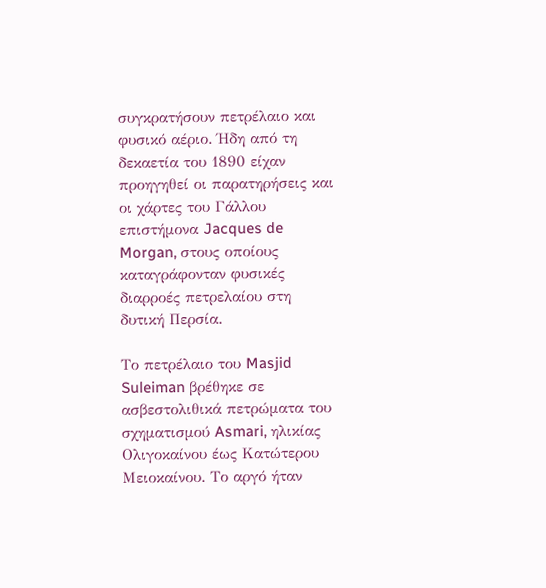συγκρατήσουν πετρέλαιο και φυσικό αέριο. Ήδη από τη δεκαετία του 1890 είχαν προηγηθεί οι παρατηρήσεις και οι χάρτες του Γάλλου επιστήμονα Jacques de Morgan, στους οποίους καταγράφονταν φυσικές διαρροές πετρελαίου στη δυτική Περσία.

Το πετρέλαιο του Masjid Suleiman βρέθηκε σε ασβεστολιθικά πετρώματα του σχηματισμού Asmari, ηλικίας Ολιγοκαίνου έως Κατώτερου Μειοκαίνου. Το αργό ήταν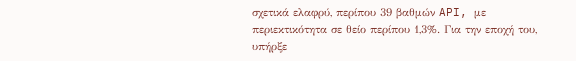σχετικά ελαφρύ, περίπου 39 βαθμών API, με περιεκτικότητα σε θείο περίπου 1,3%. Για την εποχή του, υπήρξε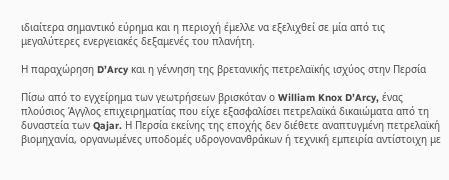ιδιαίτερα σημαντικό εύρημα και η περιοχή έμελλε να εξελιχθεί σε μία από τις μεγαλύτερες ενεργειακές δεξαμενές του πλανήτη.

Η παραχώρηση D’Arcy και η γέννηση της βρετανικής πετρελαϊκής ισχύος στην Περσία

Πίσω από το εγχείρημα των γεωτρήσεων βρισκόταν ο William Knox D’Arcy, ένας πλούσιος Άγγλος επιχειρηματίας που είχε εξασφαλίσει πετρελαϊκά δικαιώματα από τη δυναστεία των Qajar. Η Περσία εκείνης της εποχής δεν διέθετε αναπτυγμένη πετρελαϊκή βιομηχανία, οργανωμένες υποδομές υδρογονανθράκων ή τεχνική εμπειρία αντίστοιχη με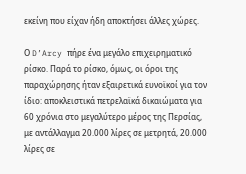εκείνη που είχαν ήδη αποκτήσει άλλες χώρες.

Ο D’Arcy πήρε ένα μεγάλο επιχειρηματικό ρίσκο. Παρά το ρίσκο, όμως, οι όροι της παραχώρησης ήταν εξαιρετικά ευνοϊκοί για τον ίδιο: αποκλειστικά πετρελαϊκά δικαιώματα για 60 χρόνια στο μεγαλύτερο μέρος της Περσίας, με αντάλλαγμα 20.000 λίρες σε μετρητά, 20.000 λίρες σε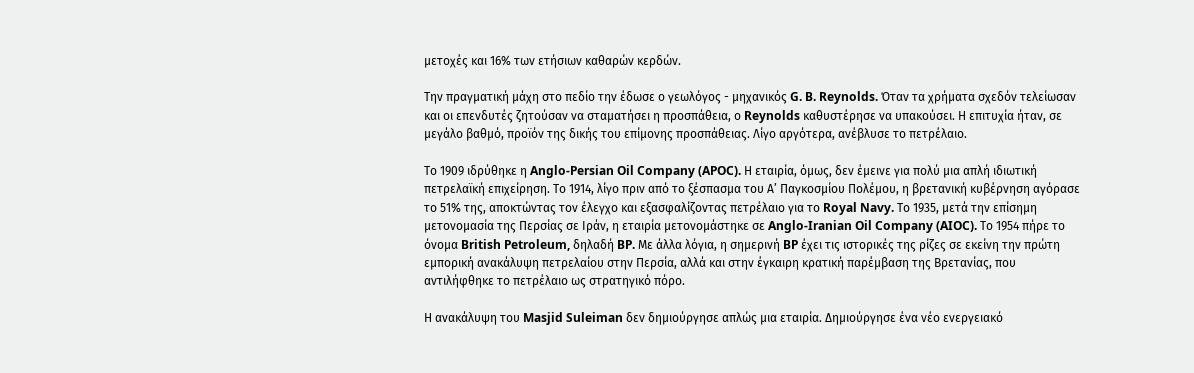μετοχές και 16% των ετήσιων καθαρών κερδών.

Την πραγματική μάχη στο πεδίο την έδωσε ο γεωλόγος - μηχανικός G. B. Reynolds. Όταν τα χρήματα σχεδόν τελείωσαν και οι επενδυτές ζητούσαν να σταματήσει η προσπάθεια, ο Reynolds καθυστέρησε να υπακούσει. Η επιτυχία ήταν, σε μεγάλο βαθμό, προϊόν της δικής του επίμονης προσπάθειας. Λίγο αργότερα, ανέβλυσε το πετρέλαιο.

Το 1909 ιδρύθηκε η Anglo-Persian Oil Company (APOC). Η εταιρία, όμως, δεν έμεινε για πολύ μια απλή ιδιωτική πετρελαϊκή επιχείρηση. Το 1914, λίγο πριν από το ξέσπασμα του Α’ Παγκοσμίου Πολέμου, η βρετανική κυβέρνηση αγόρασε το 51% της, αποκτώντας τον έλεγχο και εξασφαλίζοντας πετρέλαιο για το Royal Navy. Το 1935, μετά την επίσημη μετονομασία της Περσίας σε Ιράν, η εταιρία μετονομάστηκε σε Anglo-Iranian Oil Company (AIOC). Το 1954 πήρε το όνομα British Petroleum, δηλαδή BP. Με άλλα λόγια, η σημερινή BP έχει τις ιστορικές της ρίζες σε εκείνη την πρώτη εμπορική ανακάλυψη πετρελαίου στην Περσία, αλλά και στην έγκαιρη κρατική παρέμβαση της Βρετανίας, που αντιλήφθηκε το πετρέλαιο ως στρατηγικό πόρο.

Η ανακάλυψη του Masjid Suleiman δεν δημιούργησε απλώς μια εταιρία. Δημιούργησε ένα νέο ενεργειακό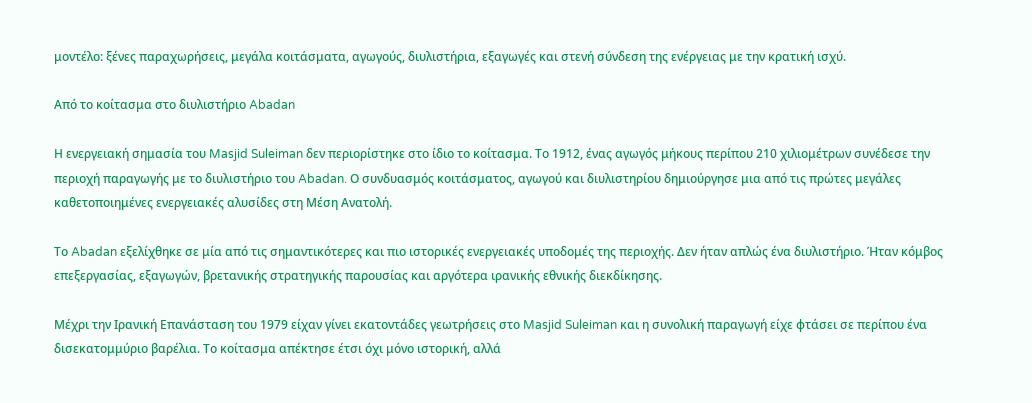μοντέλο: ξένες παραχωρήσεις, μεγάλα κοιτάσματα, αγωγούς, διυλιστήρια, εξαγωγές και στενή σύνδεση της ενέργειας με την κρατική ισχύ.

Από το κοίτασμα στο διυλιστήριο Abadan

Η ενεργειακή σημασία του Masjid Suleiman δεν περιορίστηκε στο ίδιο το κοίτασμα. Το 1912, ένας αγωγός μήκους περίπου 210 χιλιομέτρων συνέδεσε την περιοχή παραγωγής με το διυλιστήριο του Abadan. Ο συνδυασμός κοιτάσματος, αγωγού και διυλιστηρίου δημιούργησε μια από τις πρώτες μεγάλες καθετοποιημένες ενεργειακές αλυσίδες στη Μέση Ανατολή.

Το Abadan εξελίχθηκε σε μία από τις σημαντικότερες και πιο ιστορικές ενεργειακές υποδομές της περιοχής. Δεν ήταν απλώς ένα διυλιστήριο. Ήταν κόμβος επεξεργασίας, εξαγωγών, βρετανικής στρατηγικής παρουσίας και αργότερα ιρανικής εθνικής διεκδίκησης.

Μέχρι την Ιρανική Επανάσταση του 1979 είχαν γίνει εκατοντάδες γεωτρήσεις στο Masjid Suleiman και η συνολική παραγωγή είχε φτάσει σε περίπου ένα δισεκατομμύριο βαρέλια. Το κοίτασμα απέκτησε έτσι όχι μόνο ιστορική, αλλά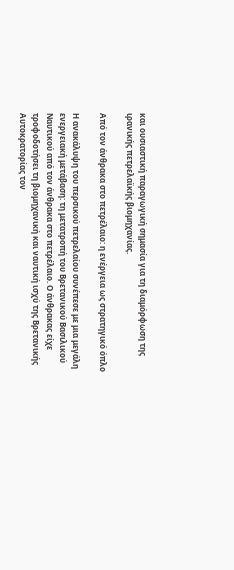και ουσιαστική παραγωγική σημασία για τη διαμόρφωση της ιρανικής πετρελαϊκής βιομηχανίας.

Από τον άνθρακα στο πετρέλαιο: η ενέργεια ως στρατηγικό όπλο

Η ανακάλυψη του περσικού πετρελαίου συνέπεσε με μια μεγάλη ενεργειακή μετάβαση: τη μετατροπή του Βρετανικού Βασιλικού Ναυτικού από τον άνθρακα στο πετρέλαιο. Ο άνθρακας είχε τροφοδοτήσει τη βιομηχανική και ναυτική ισχύ της Βρετανικής Αυτοκρατορίας τον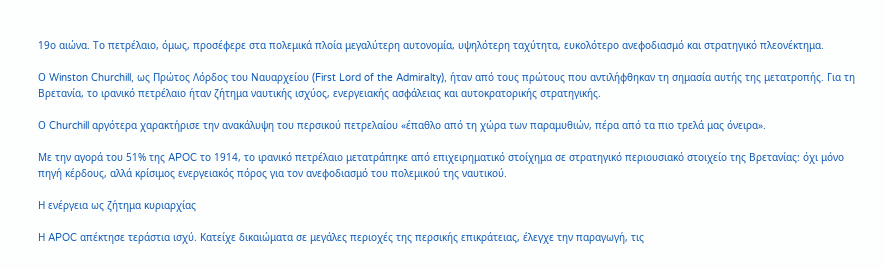19ο αιώνα. Το πετρέλαιο, όμως, προσέφερε στα πολεμικά πλοία μεγαλύτερη αυτονομία, υψηλότερη ταχύτητα, ευκολότερο ανεφοδιασμό και στρατηγικό πλεονέκτημα.

Ο Winston Churchill, ως Πρώτος Λόρδος του Ναυαρχείου (First Lord of the Admiralty), ήταν από τους πρώτους που αντιλήφθηκαν τη σημασία αυτής της μετατροπής. Για τη Βρετανία, το ιρανικό πετρέλαιο ήταν ζήτημα ναυτικής ισχύος, ενεργειακής ασφάλειας και αυτοκρατορικής στρατηγικής.

Ο Churchill αργότερα χαρακτήρισε την ανακάλυψη του περσικού πετρελαίου «έπαθλο από τη χώρα των παραμυθιών, πέρα από τα πιο τρελά μας όνειρα».

Με την αγορά του 51% της APOC το 1914, το ιρανικό πετρέλαιο μετατράπηκε από επιχειρηματικό στοίχημα σε στρατηγικό περιουσιακό στοιχείο της Βρετανίας: όχι μόνο πηγή κέρδους, αλλά κρίσιμος ενεργειακός πόρος για τον ανεφοδιασμό του πολεμικού της ναυτικού.

Η ενέργεια ως ζήτημα κυριαρχίας

Η APOC απέκτησε τεράστια ισχύ. Κατείχε δικαιώματα σε μεγάλες περιοχές της περσικής επικράτειας, έλεγχε την παραγωγή, τις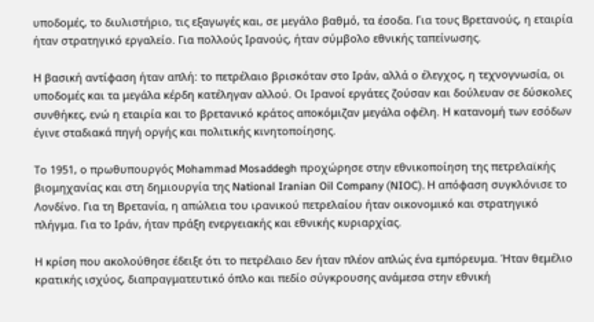υποδομές, το διυλιστήριο, τις εξαγωγές και, σε μεγάλο βαθμό, τα έσοδα. Για τους Βρετανούς, η εταιρία ήταν στρατηγικό εργαλείο. Για πολλούς Ιρανούς, ήταν σύμβολο εθνικής ταπείνωσης.

Η βασική αντίφαση ήταν απλή: το πετρέλαιο βρισκόταν στο Ιράν, αλλά ο έλεγχος, η τεχνογνωσία, οι υποδομές και τα μεγάλα κέρδη κατέληγαν αλλού. Οι Ιρανοί εργάτες ζούσαν και δούλευαν σε δύσκολες συνθήκες, ενώ η εταιρία και το βρετανικό κράτος αποκόμιζαν μεγάλα οφέλη. Η κατανομή των εσόδων έγινε σταδιακά πηγή οργής και πολιτικής κινητοποίησης.

Το 1951, ο πρωθυπουργός Mohammad Mosaddegh προχώρησε στην εθνικοποίηση της πετρελαϊκής βιομηχανίας και στη δημιουργία της National Iranian Oil Company (NIOC). Η απόφαση συγκλόνισε το Λονδίνο. Για τη Βρετανία, η απώλεια του ιρανικού πετρελαίου ήταν οικονομικό και στρατηγικό πλήγμα. Για το Ιράν, ήταν πράξη ενεργειακής και εθνικής κυριαρχίας.

Η κρίση που ακολούθησε έδειξε ότι το πετρέλαιο δεν ήταν πλέον απλώς ένα εμπόρευμα. Ήταν θεμέλιο κρατικής ισχύος, διαπραγματευτικό όπλο και πεδίο σύγκρουσης ανάμεσα στην εθνική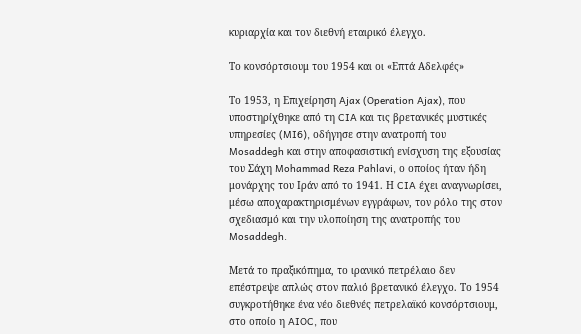κυριαρχία και τον διεθνή εταιρικό έλεγχο.

Το κονσόρτσιουμ του 1954 και οι «Επτά Αδελφές»

Το 1953, η Επιχείρηση Ajax (Operation Ajax), που υποστηρίχθηκε από τη CIA και τις βρετανικές μυστικές υπηρεσίες (MI6), οδήγησε στην ανατροπή του Mosaddegh και στην αποφασιστική ενίσχυση της εξουσίας του Σάχη Mohammad Reza Pahlavi, ο οποίος ήταν ήδη μονάρχης του Ιράν από το 1941. Η CIA έχει αναγνωρίσει, μέσω αποχαρακτηρισμένων εγγράφων, τον ρόλο της στον σχεδιασμό και την υλοποίηση της ανατροπής του Mosaddegh.

Μετά το πραξικόπημα, το ιρανικό πετρέλαιο δεν επέστρεψε απλώς στον παλιό βρετανικό έλεγχο. Το 1954 συγκροτήθηκε ένα νέο διεθνές πετρελαϊκό κονσόρτσιουμ, στο οποίο η AIOC, που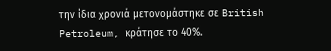την ίδια χρονιά μετονομάστηκε σε British Petroleum, κράτησε το 40%.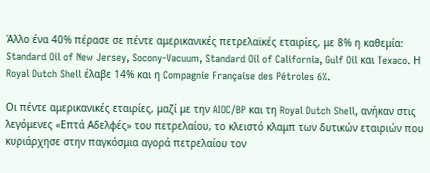Άλλο ένα 40% πέρασε σε πέντε αμερικανικές πετρελαϊκές εταιρίες, με 8% η καθεμία: Standard Oil of New Jersey, Socony-Vacuum, Standard Oil of California, Gulf Oil και Texaco. Η Royal Dutch Shell έλαβε 14% και η Compagnie Française des Pétroles 6%.

Οι πέντε αμερικανικές εταιρίες, μαζί με την AIOC/BP και τη Royal Dutch Shell, ανήκαν στις λεγόμενες «Επτά Αδελφές» του πετρελαίου, το κλειστό κλαμπ των δυτικών εταιριών που κυριάρχησε στην παγκόσμια αγορά πετρελαίου τον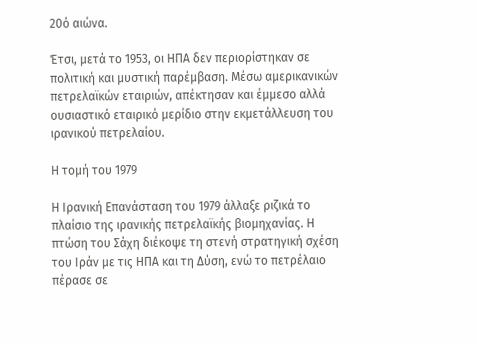20ό αιώνα.

Έτσι, μετά το 1953, οι ΗΠΑ δεν περιορίστηκαν σε πολιτική και μυστική παρέμβαση. Μέσω αμερικανικών πετρελαϊκών εταιριών, απέκτησαν και έμμεσο αλλά ουσιαστικό εταιρικό μερίδιο στην εκμετάλλευση του ιρανικού πετρελαίου.

Η τομή του 1979

Η Ιρανική Επανάσταση του 1979 άλλαξε ριζικά το πλαίσιο της ιρανικής πετρελαϊκής βιομηχανίας. Η πτώση του Σάχη διέκοψε τη στενή στρατηγική σχέση του Ιράν με τις ΗΠΑ και τη Δύση, ενώ το πετρέλαιο πέρασε σε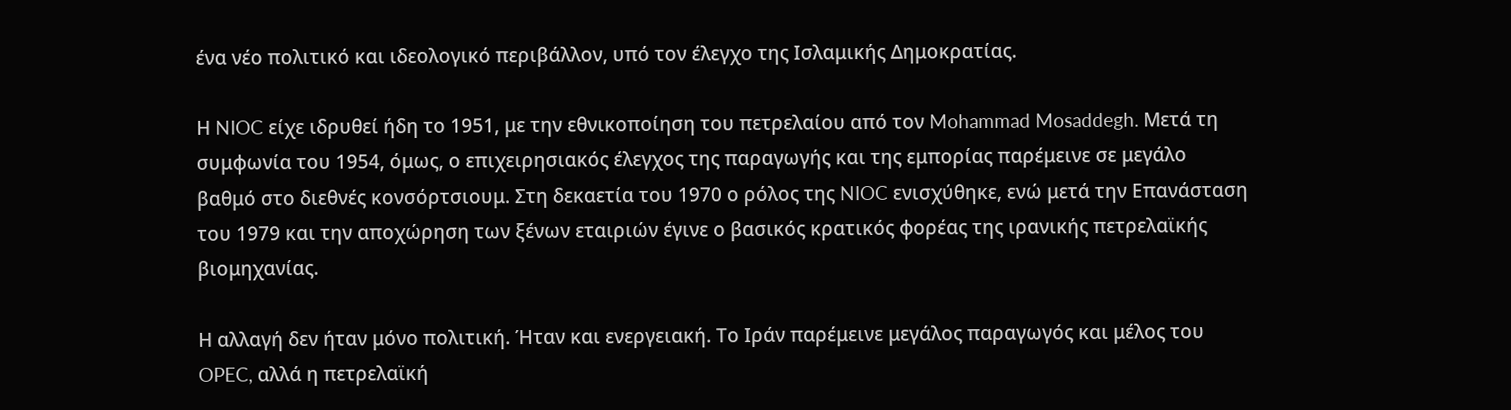ένα νέο πολιτικό και ιδεολογικό περιβάλλον, υπό τον έλεγχο της Ισλαμικής Δημοκρατίας.

Η NIOC είχε ιδρυθεί ήδη το 1951, με την εθνικοποίηση του πετρελαίου από τον Mohammad Mosaddegh. Μετά τη συμφωνία του 1954, όμως, ο επιχειρησιακός έλεγχος της παραγωγής και της εμπορίας παρέμεινε σε μεγάλο βαθμό στο διεθνές κονσόρτσιουμ. Στη δεκαετία του 1970 ο ρόλος της NIOC ενισχύθηκε, ενώ μετά την Επανάσταση του 1979 και την αποχώρηση των ξένων εταιριών έγινε ο βασικός κρατικός φορέας της ιρανικής πετρελαϊκής βιομηχανίας.

Η αλλαγή δεν ήταν μόνο πολιτική. Ήταν και ενεργειακή. Το Ιράν παρέμεινε μεγάλος παραγωγός και μέλος του OPEC, αλλά η πετρελαϊκή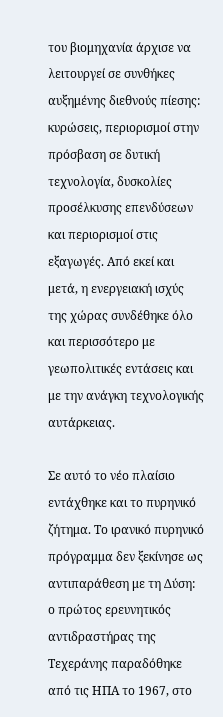του βιομηχανία άρχισε να λειτουργεί σε συνθήκες αυξημένης διεθνούς πίεσης: κυρώσεις, περιορισμοί στην πρόσβαση σε δυτική τεχνολογία, δυσκολίες προσέλκυσης επενδύσεων και περιορισμοί στις εξαγωγές. Από εκεί και μετά, η ενεργειακή ισχύς της χώρας συνδέθηκε όλο και περισσότερο με γεωπολιτικές εντάσεις και με την ανάγκη τεχνολογικής αυτάρκειας.

Σε αυτό το νέο πλαίσιο εντάχθηκε και το πυρηνικό ζήτημα. Το ιρανικό πυρηνικό πρόγραμμα δεν ξεκίνησε ως αντιπαράθεση με τη Δύση: ο πρώτος ερευνητικός αντιδραστήρας της Τεχεράνης παραδόθηκε από τις ΗΠΑ το 1967, στο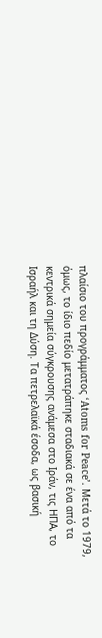πλαίσιο του προγράμματος ‘Atoms for Peace’. Μετά το 1979, όμως, το ίδιο πεδίο μετατράπηκε σταδιακά σε ένα από τα κεντρικά σημεία σύγκρουσης ανάμεσα στο Ιράν, τις ΗΠΑ, το Ισραήλ και τη Δύση. Τα πετρελαϊκά έσοδα, ως βασική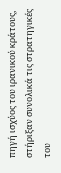πηγή ισχύος του ιρανικού κράτους, στήριξαν συνολικά τις στρατηγικές του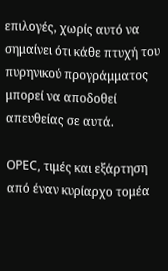επιλογές, χωρίς αυτό να σημαίνει ότι κάθε πτυχή του πυρηνικού προγράμματος μπορεί να αποδοθεί απευθείας σε αυτά.

OPEC, τιμές και εξάρτηση από έναν κυρίαρχο τομέα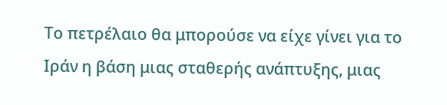Το πετρέλαιο θα μπορούσε να είχε γίνει για το Ιράν η βάση μιας σταθερής ανάπτυξης, μιας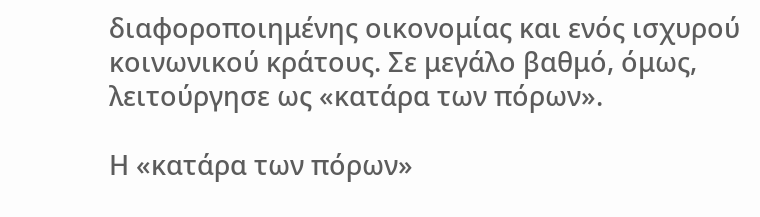διαφοροποιημένης οικονομίας και ενός ισχυρού κοινωνικού κράτους. Σε μεγάλο βαθμό, όμως, λειτούργησε ως «κατάρα των πόρων».

Η «κατάρα των πόρων»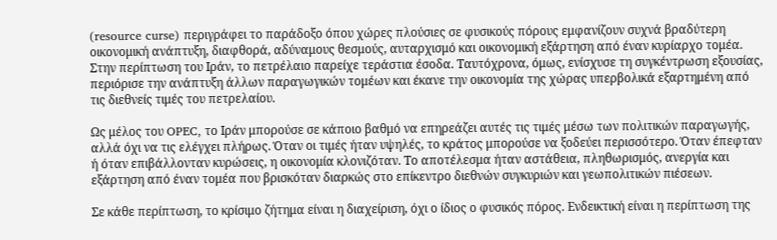(resource curse) περιγράφει το παράδοξο όπου χώρες πλούσιες σε φυσικούς πόρους εμφανίζουν συχνά βραδύτερη οικονομική ανάπτυξη, διαφθορά, αδύναμους θεσμούς, αυταρχισμό και οικονομική εξάρτηση από έναν κυρίαρχο τομέα. Στην περίπτωση του Ιράν, το πετρέλαιο παρείχε τεράστια έσοδα. Ταυτόχρονα, όμως, ενίσχυσε τη συγκέντρωση εξουσίας, περιόρισε την ανάπτυξη άλλων παραγωγικών τομέων και έκανε την οικονομία της χώρας υπερβολικά εξαρτημένη από τις διεθνείς τιμές του πετρελαίου.

Ως μέλος του OPEC, το Ιράν μπορούσε σε κάποιο βαθμό να επηρεάζει αυτές τις τιμές μέσω των πολιτικών παραγωγής, αλλά όχι να τις ελέγχει πλήρως. Όταν οι τιμές ήταν υψηλές, το κράτος μπορούσε να ξοδεύει περισσότερο. Όταν έπεφταν ή όταν επιβάλλονταν κυρώσεις, η οικονομία κλονιζόταν. Το αποτέλεσμα ήταν αστάθεια, πληθωρισμός, ανεργία και εξάρτηση από έναν τομέα που βρισκόταν διαρκώς στο επίκεντρο διεθνών συγκυριών και γεωπολιτικών πιέσεων.

Σε κάθε περίπτωση, το κρίσιμο ζήτημα είναι η διαχείριση, όχι ο ίδιος ο φυσικός πόρος. Ενδεικτική είναι η περίπτωση της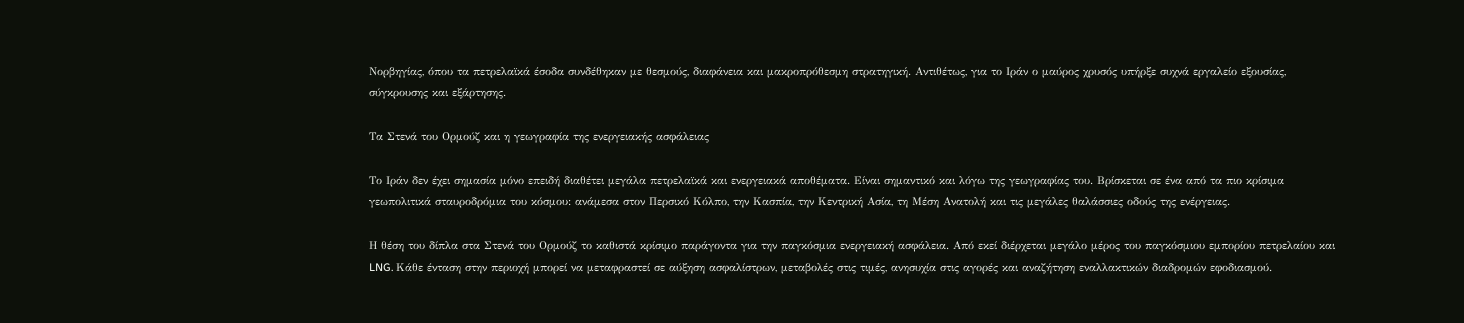Νορβηγίας, όπου τα πετρελαϊκά έσοδα συνδέθηκαν με θεσμούς, διαφάνεια και μακροπρόθεσμη στρατηγική. Αντιθέτως, για το Ιράν ο μαύρος χρυσός υπήρξε συχνά εργαλείο εξουσίας, σύγκρουσης και εξάρτησης.

Τα Στενά του Ορμούζ και η γεωγραφία της ενεργειακής ασφάλειας

Το Ιράν δεν έχει σημασία μόνο επειδή διαθέτει μεγάλα πετρελαϊκά και ενεργειακά αποθέματα. Είναι σημαντικό και λόγω της γεωγραφίας του. Βρίσκεται σε ένα από τα πιο κρίσιμα γεωπολιτικά σταυροδρόμια του κόσμου: ανάμεσα στον Περσικό Κόλπο, την Κασπία, την Κεντρική Ασία, τη Μέση Ανατολή και τις μεγάλες θαλάσσιες οδούς της ενέργειας.

Η θέση του δίπλα στα Στενά του Ορμούζ το καθιστά κρίσιμο παράγοντα για την παγκόσμια ενεργειακή ασφάλεια. Από εκεί διέρχεται μεγάλο μέρος του παγκόσμιου εμπορίου πετρελαίου και LNG. Κάθε ένταση στην περιοχή μπορεί να μεταφραστεί σε αύξηση ασφαλίστρων, μεταβολές στις τιμές, ανησυχία στις αγορές και αναζήτηση εναλλακτικών διαδρομών εφοδιασμού.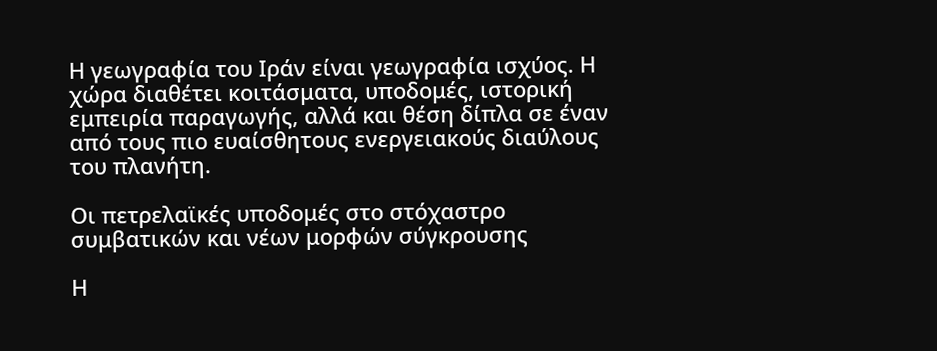Η γεωγραφία του Ιράν είναι γεωγραφία ισχύος. Η χώρα διαθέτει κοιτάσματα, υποδομές, ιστορική εμπειρία παραγωγής, αλλά και θέση δίπλα σε έναν από τους πιο ευαίσθητους ενεργειακούς διαύλους του πλανήτη.

Οι πετρελαϊκές υποδομές στο στόχαστρο συμβατικών και νέων μορφών σύγκρουσης

Η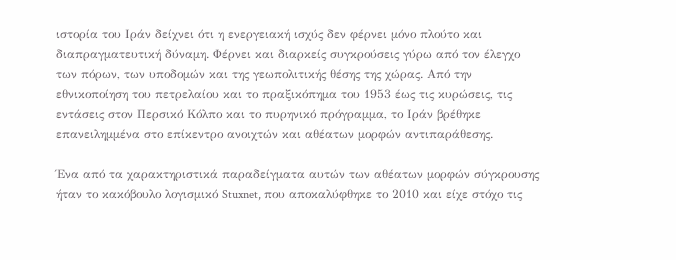ιστορία του Ιράν δείχνει ότι η ενεργειακή ισχύς δεν φέρνει μόνο πλούτο και διαπραγματευτική δύναμη. Φέρνει και διαρκείς συγκρούσεις γύρω από τον έλεγχο των πόρων, των υποδομών και της γεωπολιτικής θέσης της χώρας. Από την εθνικοποίηση του πετρελαίου και το πραξικόπημα του 1953 έως τις κυρώσεις, τις εντάσεις στον Περσικό Κόλπο και το πυρηνικό πρόγραμμα, το Ιράν βρέθηκε επανειλημμένα στο επίκεντρο ανοιχτών και αθέατων μορφών αντιπαράθεσης.

Ένα από τα χαρακτηριστικά παραδείγματα αυτών των αθέατων μορφών σύγκρουσης ήταν το κακόβουλο λογισμικό Stuxnet, που αποκαλύφθηκε το 2010 και είχε στόχο τις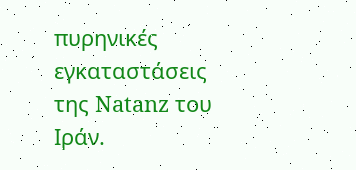πυρηνικές εγκαταστάσεις της Natanz του Ιράν.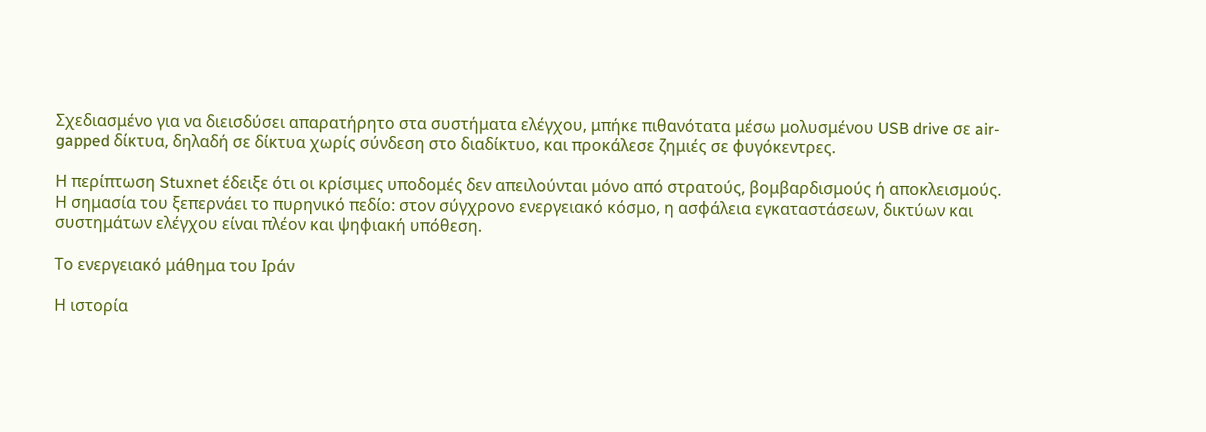Σχεδιασμένο για να διεισδύσει απαρατήρητο στα συστήματα ελέγχου, μπήκε πιθανότατα μέσω μολυσμένου USB drive σε air-gapped δίκτυα, δηλαδή σε δίκτυα χωρίς σύνδεση στο διαδίκτυο, και προκάλεσε ζημιές σε φυγόκεντρες.

Η περίπτωση Stuxnet έδειξε ότι οι κρίσιμες υποδομές δεν απειλούνται μόνο από στρατούς, βομβαρδισμούς ή αποκλεισμούς. Η σημασία του ξεπερνάει το πυρηνικό πεδίο: στον σύγχρονο ενεργειακό κόσμο, η ασφάλεια εγκαταστάσεων, δικτύων και συστημάτων ελέγχου είναι πλέον και ψηφιακή υπόθεση.

Το ενεργειακό μάθημα του Ιράν

Η ιστορία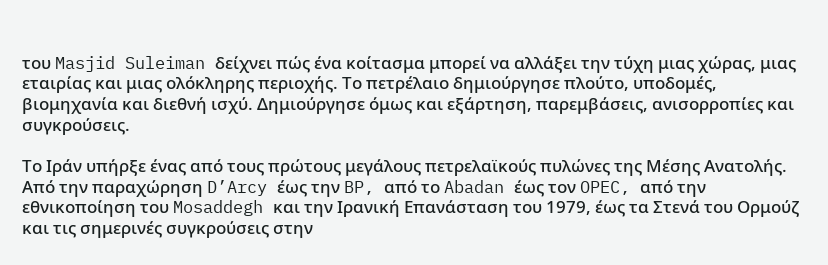του Masjid Suleiman δείχνει πώς ένα κοίτασμα μπορεί να αλλάξει την τύχη μιας χώρας, μιας εταιρίας και μιας ολόκληρης περιοχής. Το πετρέλαιο δημιούργησε πλούτο, υποδομές, βιομηχανία και διεθνή ισχύ. Δημιούργησε όμως και εξάρτηση, παρεμβάσεις, ανισορροπίες και συγκρούσεις.

Το Ιράν υπήρξε ένας από τους πρώτους μεγάλους πετρελαϊκούς πυλώνες της Μέσης Ανατολής. Από την παραχώρηση D’Arcy έως την BP, από το Abadan έως τον OPEC, από την εθνικοποίηση του Mosaddegh και την Ιρανική Επανάσταση του 1979, έως τα Στενά του Ορμούζ και τις σημερινές συγκρούσεις στην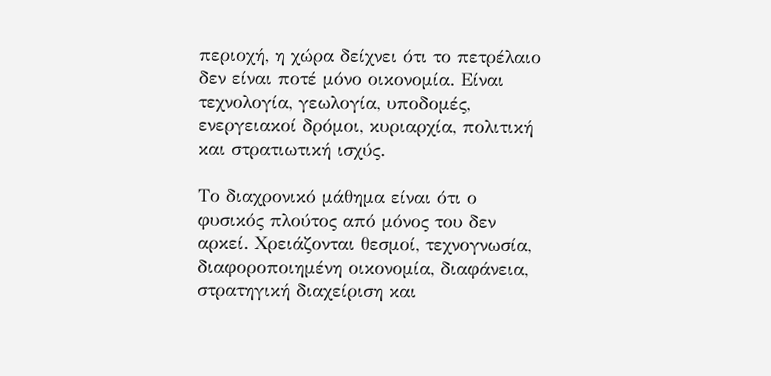περιοχή, η χώρα δείχνει ότι το πετρέλαιο δεν είναι ποτέ μόνο οικονομία. Είναι τεχνολογία, γεωλογία, υποδομές, ενεργειακοί δρόμοι, κυριαρχία, πολιτική και στρατιωτική ισχύς.

Το διαχρονικό μάθημα είναι ότι ο φυσικός πλούτος από μόνος του δεν αρκεί. Χρειάζονται θεσμοί, τεχνογνωσία, διαφοροποιημένη οικονομία, διαφάνεια, στρατηγική διαχείριση και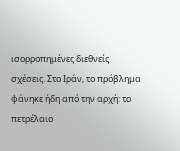ισορροπημένες διεθνείς σχέσεις. Στο Ιράν, το πρόβλημα φάνηκε ήδη από την αρχή: το πετρέλαιο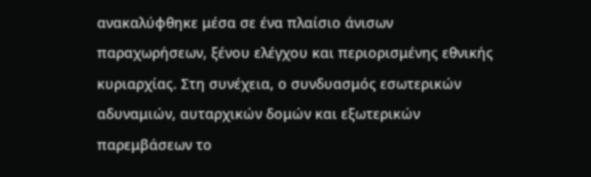ανακαλύφθηκε μέσα σε ένα πλαίσιο άνισων παραχωρήσεων, ξένου ελέγχου και περιορισμένης εθνικής κυριαρχίας. Στη συνέχεια, ο συνδυασμός εσωτερικών αδυναμιών, αυταρχικών δομών και εξωτερικών παρεμβάσεων το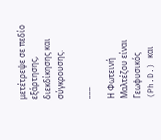μετέτρεψε σε πεδίο εξάρτησης, διεκδίκησης και σύγκρουσης.

___

Η Φωτεινή Μαλτέζου είναι Γεωφυσικός (Ph.D.) και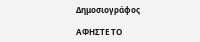Δημοσιογράφος

ΑΦΗΣΤΕ ΤΟ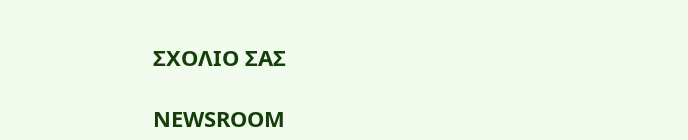ΣΧΟΛΙΟ ΣΑΣ

NEWSROOM